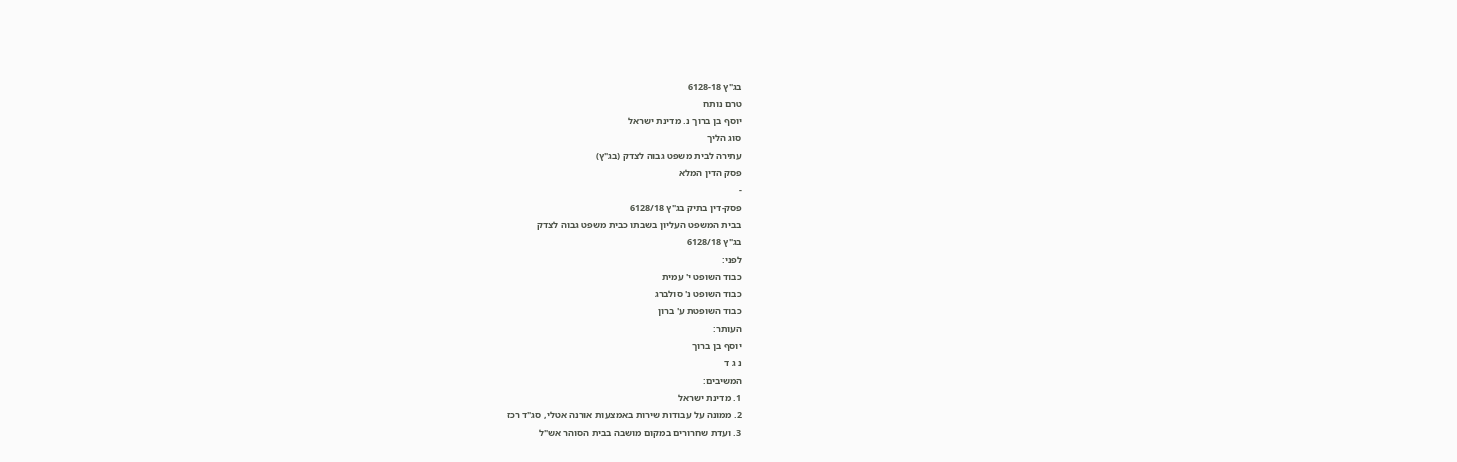בג"ץ 6128-18
טרם נותח
יוסף בן ברוך נ. מדינת ישראל
סוג הליך
עתירה לבית משפט גבוה לצדק (בג"ץ)
פסק הדין המלא
-
פסק-דין בתיק בג"ץ 6128/18
בבית המשפט העליון בשבתו כבית משפט גבוה לצדק
בג"ץ 6128/18
לפני:
כבוד השופט י' עמית
כבוד השופט נ' סולברג
כבוד השופטת ע' ברון
העותר:
יוסף בן ברוך
נ ג ד
המשיבים:
1. מדינת ישראל
2. ממונה על עבודות שירות באמצעות אורנה אטלי, סג"ד רכז
3. ועדת שחרורים במקום מושבה בבית הסוהר אש"ל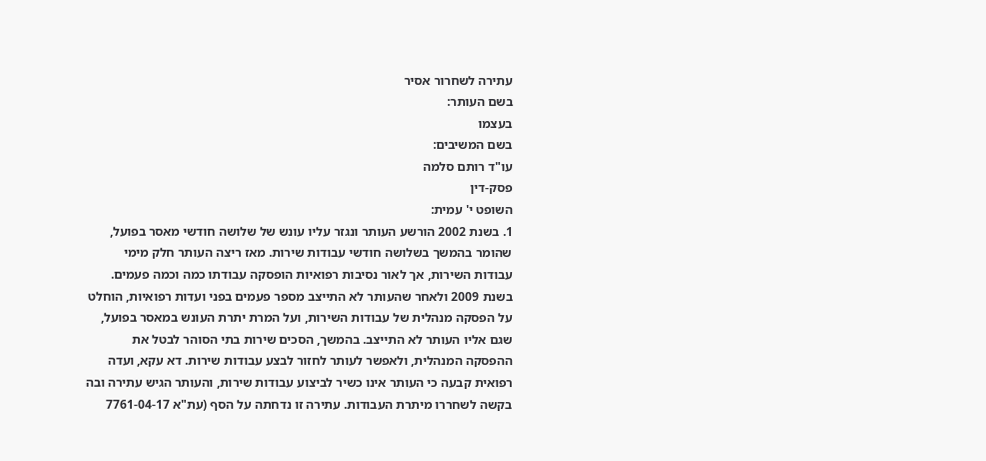עתירה לשחרור אסיר
בשם העותר:
בעצמו
בשם המשיבים:
עו"ד רותם סלמה
פסק-דין
השופט י' עמית:
1. בשנת 2002 הורשע העותר ונגזר עליו עונש של שלושה חודשי מאסר בפועל, שהומר בהמשך בשלושה חודשי עבודות שירות. מאז ריצה העותר חלק מימי עבודות השירות, אך לאור נסיבות רפואיות הופסקה עבודתו כמה וכמה פעמים. בשנת 2009 ולאחר שהעותר לא התייצב מספר פעמים בפני ועדות רפואיות, הוחלט על הפסקה מנהלית של עבודות השירות, ועל המרת יתרת העונש במאסר בפועל, שגם אליו העותר לא התייצב. בהמשך, הסכים שירות בתי הסוהר לבטל את ההפסקה המנהלית, ולאפשר לעותר לחזור לבצע עבודות שירות. דא עקא, ועדה רפואית קבעה כי העותר אינו כשיר לביצוע עבודות שירות, והעותר הגיש עתירה ובה בקשה לשחררו מיתרת העבודות. עתירה זו נדחתה על הסף (עת"א 7761-04-17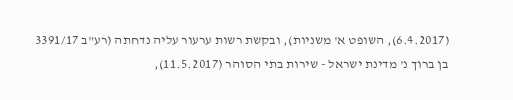(6.4.2017), השופט א' משניות), ובקשת רשות ערעור עליה נדחתה (רע"ב 3391/17 בן ברוך נ' מדינת ישראל - שירות בתי הסוהר (11.5.2017),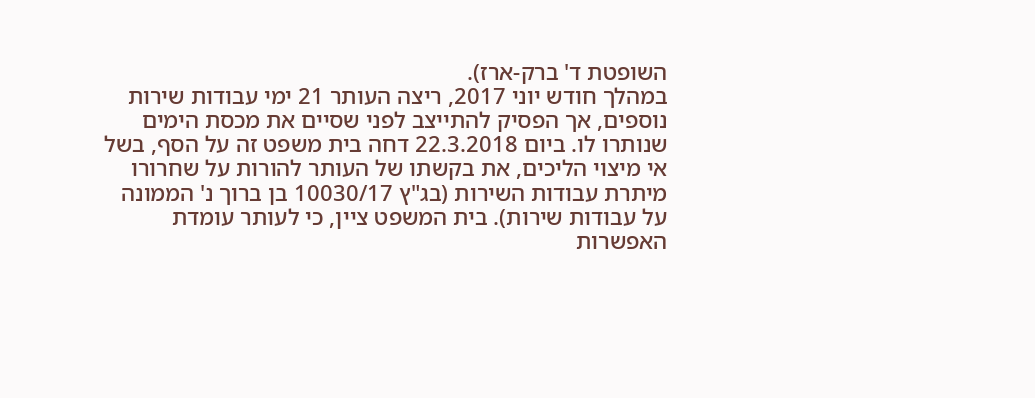השופטת ד' ברק-ארז).
במהלך חודש יוני 2017, ריצה העותר 21 ימי עבודות שירות נוספים, אך הפסיק להתייצב לפני שסיים את מכסת הימים שנותרו לו. ביום 22.3.2018 דחה בית משפט זה על הסף, בשל אי מיצוי הליכים, את בקשתו של העותר להורות על שחרורו מיתרת עבודות השירות (בג"ץ 10030/17 בן ברוך נ' הממונה על עבודות שירות). בית המשפט ציין, כי לעותר עומדת האפשרות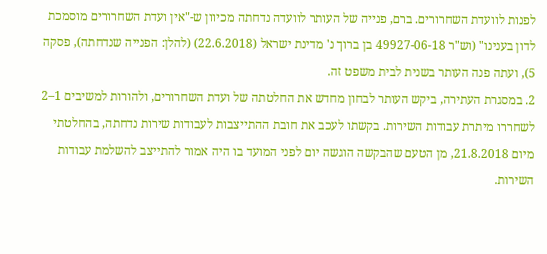לפנות לוועדת השחרורים. ברם, פנייה של העותר לוועדה נדחתה מכיוון ש-"אין ועדת השחרורים מוסמכת לדון בענינו" (וש"ר 49927-06-18 בן ברוך נ' מדינת ישראל (22.6.2018) (להלן: הפנייה שנדחתה), פסקה 5), ועתה פנה העותר בשנית לבית משפט זה.
2. במסגרת העתירה, ביקש העותר לבחון מחדש את החלטתה של ועדת השחרורים, ולהורות למשיבים 1–2 לשחררו מיתרת עבודות השירות. בקשתו לעכב את חובת ההתייצבות לעבודות שירות נדחתה, בהחלטתי מיום 21.8.2018, מן הטעם שהבקשה הוגשה יום לפני המועד בו היה אמור להתייצב להשלמת עבודות השירות.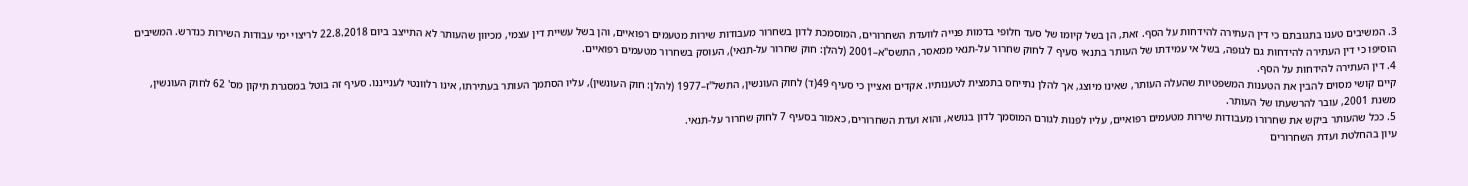3. המשיבים טענו בתגובתם כי דין העתירה להידחות על הסף. זאת, הן בשל קיומו של סעד חלופי בדמות פנייה לוועדת השחרורים, המוסמכת לדון בשחרור מעבודות שירות מטעמים רפואיים, והן בשל עשיית דין עצמי, מכיוון שהעותר לא התייצב ביום 22.8.2018 לריצוי ימי עבודות השירות כנדרש. המשיבים הוסיפו כי דין העתירה להידחות גם לגופה, בשל אי עמידתו של העותר בתנאי סעיף 7 לחוק שחרור על-תנאי ממאסר, התשס"א–2001 (להלן: חוק שחרור על-תנאי), העוסק בשחרור מטעמים רפואיים.
4. דין העתירה להידחות על הסף.
קיים קושי מסוים להבין את הטענות המשפטיות שהעלה העותר, שאינו מיוצג, אך להלן נתייחס בתמצית לטענותיו. אקדים ואציין כי סעיף 49(ד) לחוק העונשין, התשל"ז–1977 (להלן: חוק העונשין), עליו הסתמך העותר בעתירתו, אינו רלוונטי לענייננו. סעיף זה בוטל במסגרת תיקון מס' 62 לחוק העונשין, משנת 2001, עובר להרשעתו של העותר.
5. ככל שהעותר ביקש את שחרורו מעבודות שירות מטעמים רפואיים, עליו לפנות לגורם המוסמך לדון בנושא, והוא ועדת השחרורים, כאמור בסעיף 7 לחוק שחרור על-תנאי.
עיון בהחלטת ועדת השחרורים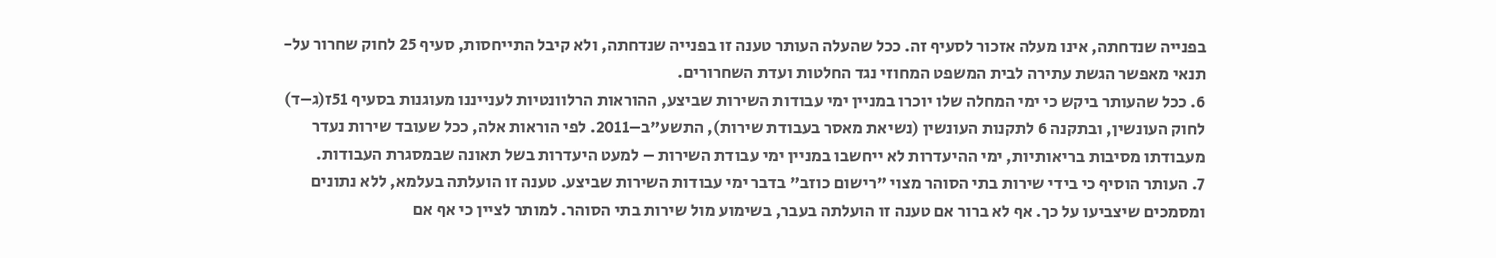בפנייה שנדחתה, אינו מעלה אזכור לסעיף זה. ככל שהעלה העותר טענה זו בפנייה שנדחתה, ולא קיבל התייחסות, סעיף 25 לחוק שחרור על-תנאי מאפשר הגשת עתירה לבית המשפט המחוזי נגד החלטות ועדת השחרורים.
6. ככל שהעותר ביקש כי ימי המחלה שלו יוכרו במניין ימי עבודות השירות שביצע, ההוראות הרלוונטיות לענייננו מעוגנות בסעיף 51ז(ג–ד) לחוק העונשין, ובתקנה 6 לתקנות העונשין (נשיאת מאסר בעבודת שירות), התשע"ב–2011. לפי הוראות אלה, ככל שעובד שירות נעדר מעבודתו מסיבות בריאותיות, ימי ההיעדרות לא ייחשבו במניין ימי עבודת השירות – למעט היעדרות בשל תאונה שבמסגרת העבודות.
7. העותר הוסיף כי בידי שירות בתי הסוהר מצוי "רישום כוזב" בדבר ימי עבודות השירות שביצע. טענה זו הועלתה בעלמא, ללא נתונים ומסמכים שיצביעו על כך. אף לא ברור אם טענה זו הועלתה בעבר, בשימוע מול שירות בתי הסוהר. למותר לציין כי אף אם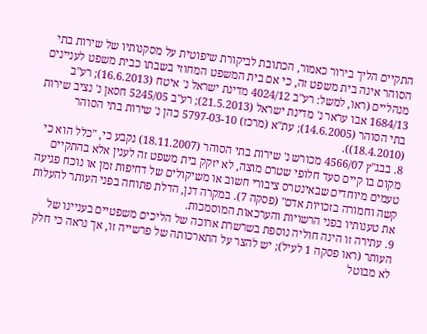התקיים הליך בירור כאמור, הכתובת לביקורת שיפוטית על מסקנותיו של שירות בתי הסוהר אינה בית משפט זה, כי אם בית המשפט המחוזי בשבתו כבית משפט לעניינים מנהליים (ראו, למשל: רע"ב 4024/12 מדינת ישראל נ' איטח (16.6.2013); רע"ב 1684/13 אבו עראר נ' מדינת ישראל (21.5.2013); רע"ב 5245/05 חסאן נ' נציב שירות בתי הסוהר (14.6.2005); עת"א (מרכז) 5797-03-10 כהן נ' שירות בתי הסוהר (18.4.2010)).
8. בבג"ץ 4566/07 מכורש נ' שירות בתי הסוהר (18.11.2007) נקבע כי, "כלל הוא כי מקום בו קיים סעד חלופי שטרם מוצה, לא יזקק בית משפט זה לענין אלא בהתקיים טעמים מיוחדים שבאינטרס ציבורי חשוב או משיקולים של דחיפות זמן או נוכח פגיעה קשה וחמורה בזכויות אדם" (פסקה 7). במקרה דנן, הדלת פתוחה בפני העותר להעלות את טענותיו בפני הרשויות והערכאות המוסמכות.
9. עתירה זו הינה חוליה נוספת בשרשרת ארוכה של הליכים משפטיים בעניינו של העותר (ראו פסקה 1 לעיל); יש להצר על התארכותה של פרשייה זו, אך נראה כי חלק לא מבוטל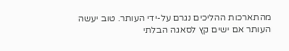מהתארכות ההליכים נגרם על-ידי העותר. טוב יעשה העותר אם ישים קץ לסאגה הבלתי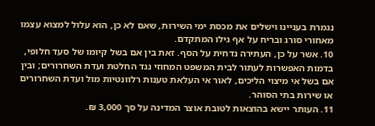נגמרת בעניינו וישלים את מכסת ימי השירות, שאם לא כן, הוא עלול למצוא עצמו מאחורי סורג ובריח על אף גילו המתקדם.
10. אשר על כן, העתירה נדחית על הסף. זאת בין אם בשל קיומו של סעד חלופי, בדמות האפשרות לעתור לבית המשפט המחוזי נגד החלטת ועדת השחרורים; ובין אם בשל אי מיצוי הליכים, לאור אי העלאת טענות רלוונטיות מול ועדת השחרורים או שירות בתי הסוהר.
11. העותר יישא בהוצאות לטובת אוצר המדינה על סך 3,000 ₪.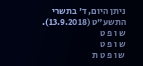ניתן היום, ד' בתשרי התשע"ט (13.9.2018).
ש ו פ ט
ש ו פ ט
ש ו פ ט ת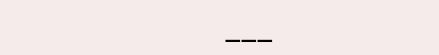___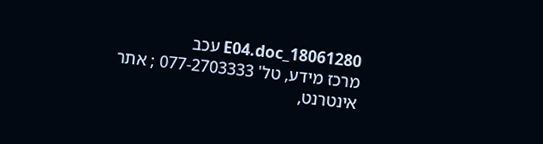18061280_E04.doc עכב
מרכז מידע, טל' 077-2703333 ; אתר אינטרנט,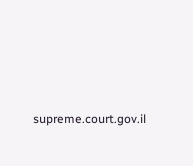supreme.court.gov.il